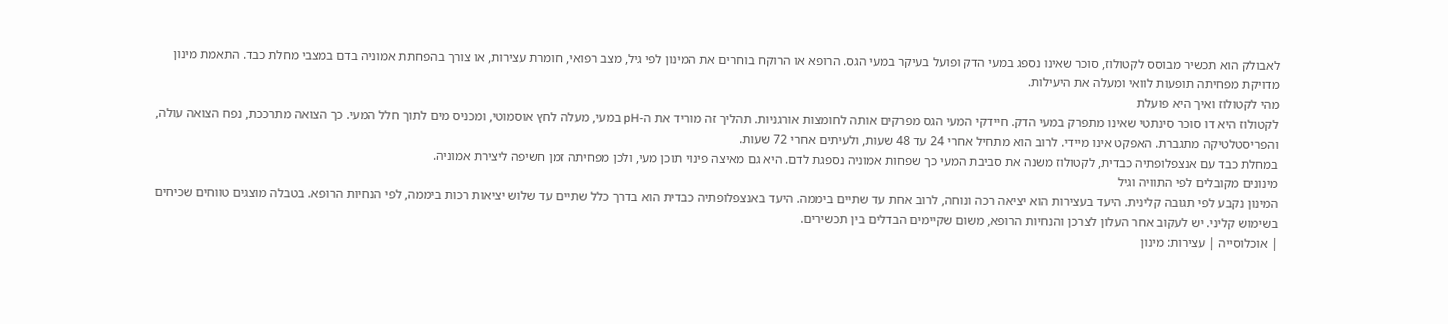לאבולק הוא תכשיר מבוסס לקטולוז, סוכר שאינו נספג במעי הדק ופועל בעיקר במעי הגס. הרופא או הרוקח בוחרים את המינון לפי גיל, מצב רפואי, חומרת עצירות, או צורך בהפחתת אמוניה בדם במצבי מחלת כבד. התאמת מינון מדויקת מפחיתה תופעות לוואי ומעלה את היעילות.
מהי לקטולוז ואיך היא פועלת
לקטולוז היא דו סוכר סינתטי שאינו מתפרק במעי הדק. חיידקי המעי הגס מפרקים אותה לחומצות אורגניות. תהליך זה מוריד את ה-pH במעי, מעלה לחץ אוסמוטי, ומכניס מים לתוך חלל המעי. כך הצואה מתרככת, נפח הצואה עולה, והפריסטלטיקה מתגברת. האפקט אינו מיידי. לרוב הוא מתחיל אחרי 24 עד 48 שעות, ולעיתים אחרי 72 שעות.
במחלת כבד עם אנצפלופתיה כבדית, לקטולוז משנה את סביבת המעי כך שפחות אמוניה נספגת לדם. היא גם מאיצה פינוי תוכן מעי, ולכן מפחיתה זמן חשיפה ליצירת אמוניה.
מינונים מקובלים לפי התוויה וגיל
המינון נקבע לפי תגובה קלינית. היעד בעצירות הוא יציאה רכה ונוחה, לרוב אחת עד שתיים ביממה. היעד באנצפלופתיה כבדית הוא בדרך כלל שתיים עד שלוש יציאות רכות ביממה, לפי הנחיות הרופא. בטבלה מוצגים טווחים שכיחים בשימוש קליני. יש לעקוב אחר העלון לצרכן והנחיות הרופא, משום שקיימים הבדלים בין תכשירים.
| אוכלוסייה | עצירות: מינון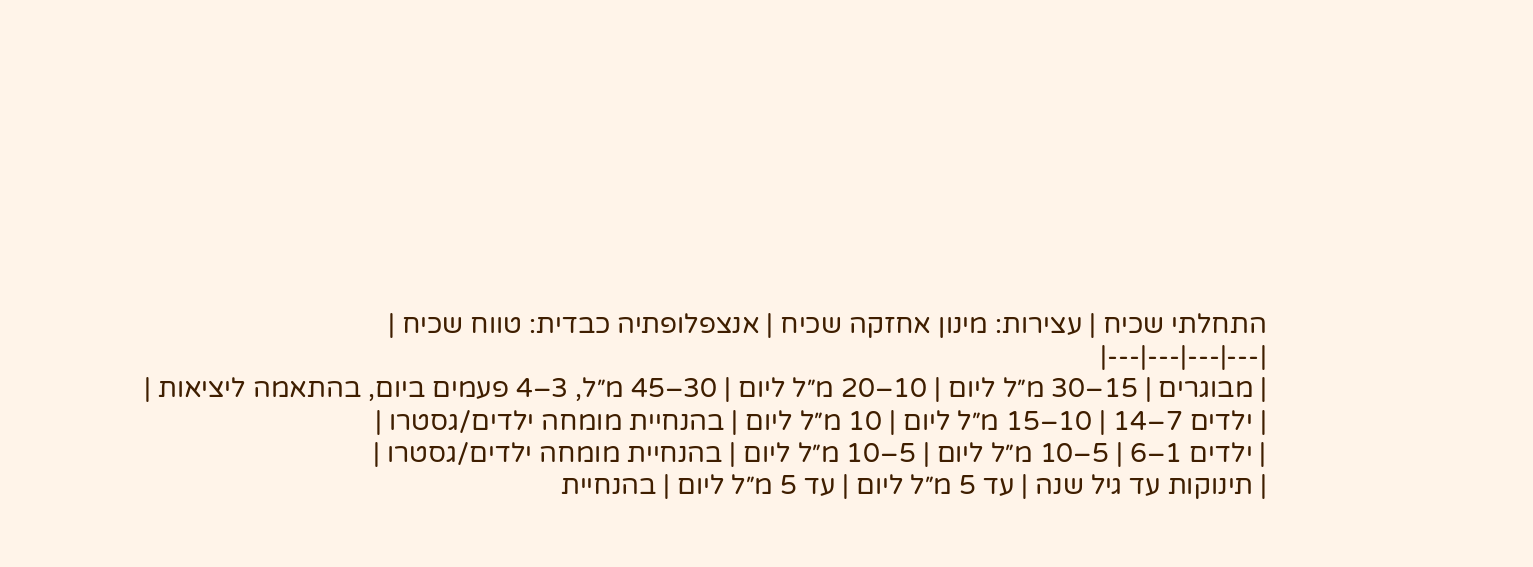התחלתי שכיח | עצירות: מינון אחזקה שכיח | אנצפלופתיה כבדית: טווח שכיח |
|---|---|---|---|
| מבוגרים | 15–30 מ״ל ליום | 10–20 מ״ל ליום | 30–45 מ״ל, 3–4 פעמים ביום, בהתאמה ליציאות |
| ילדים 7–14 | 10–15 מ״ל ליום | 10 מ״ל ליום | בהנחיית מומחה ילדים/גסטרו |
| ילדים 1–6 | 5–10 מ״ל ליום | 5–10 מ״ל ליום | בהנחיית מומחה ילדים/גסטרו |
| תינוקות עד גיל שנה | עד 5 מ״ל ליום | עד 5 מ״ל ליום | בהנחיית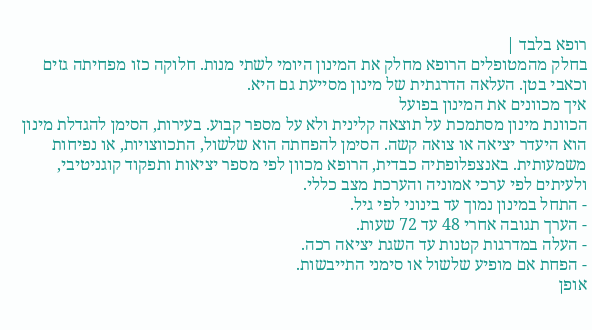רופא בלבד |
בחלק מהמטופלים הרופא מחלק את המינון היומי לשתי מנות. חלוקה כזו מפחיתה גזים וכאבי בטן. העלאה הדרגתית של מינון מסייעת גם היא.
איך מכוונים את המינון בפועל
הכוונת מינון מסתמכת על תוצאה קלינית ולא על מספר קבוע. בעירות, הסימן להגדלת מינון הוא היעדר יציאה או צואה קשה. הסימן להפחתה הוא שלשול, התכווצויות, או נפיחות משמעותית. באנצפלופתיה כבדית, הרופא מכוון לפי מספר יציאות ותפקוד קוגניטיבי, ולעיתים לפי ערכי אמוניה והערכת מצב כללי.
- התחל במינון נמוך עד בינוני לפי גיל.
- הערך תגובה אחרי 48 עד 72 שעות.
- העלה במדרגות קטנות עד השגת יציאה רכה.
- הפחת אם מופיע שלשול או סימני התייבשות.
אופן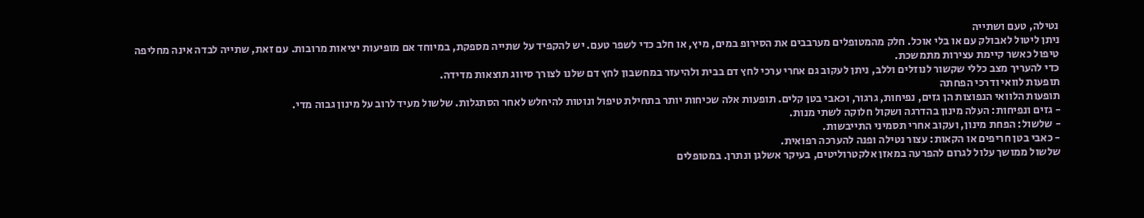נטילה, טעם ושתייה
ניתן ליטול לאבולק עם או בלי אוכל. חלק מהמטופלים מערבבים את הסירופ במים, מיץ, או חלב כדי לשפר טעם. יש להקפיד על שתייה מספקת, במיוחד אם מופיעות יציאות מרובות. עם זאת, שתייה לבדה אינה מחליפה טיפול כאשר קיימת עצירות מתמשכת.
כדי להעריך מצב כללי שקשור לנוזלים וללב, ניתן לעקוב גם אחרי ערכי לחץ דם בבית ולהיעזר במחשבון לחץ דם שלנו לצורך סיווג תוצאות מדידה.
תופעות לוואי ודרכי הפחתה
תופעות הלוואי הנפוצות הן גזים, נפיחות, גרגור, וכאבי בטן קלים. תופעות אלה שכיחות יותר בתחילת טיפול ונוטות להיחלש לאחר הסתגלות. שלשול מעיד לרוב על מינון גבוה מדי.
- גזים ונפיחות: העלה מינון בהדרגה ושקול חלוקה לשתי מנות.
- שלשול: הפחת מינון, ועקוב אחרי תסמיני התייבשות.
- כאבי בטן חריפים או הקאות: עצור נטילה ופנה להערכה רפואית.
שלשול ממושך עלול לגרום להפרעה במאזן אלקטרוליטים, בעיקר אשלגן ונתרן. במטופלים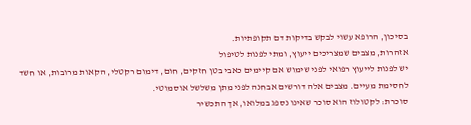בסיכון, הרופא עשוי לבקש בדיקות דם תקופתיות.
אזהרות, מצבים שמצריכים ייעוץ, ומתי לפנות לטיפול
יש לפנות לייעוץ רפואי לפני שימוש אם קיימים כאבי בטן חזקים, חום, דימום רקטלי, הקאות מרובות, או חשד לחסימת מעיים. מצבים אלה דורשים אבחנה לפני מתן משלשל אוסמוטי.
סוכרת: לקטולוז הוא סוכר שאינו נספג במלואו, אך התכשיר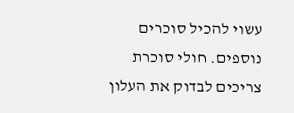עשוי להכיל סוכרים נוספים. חולי סוכרת צריכים לבדוק את העלון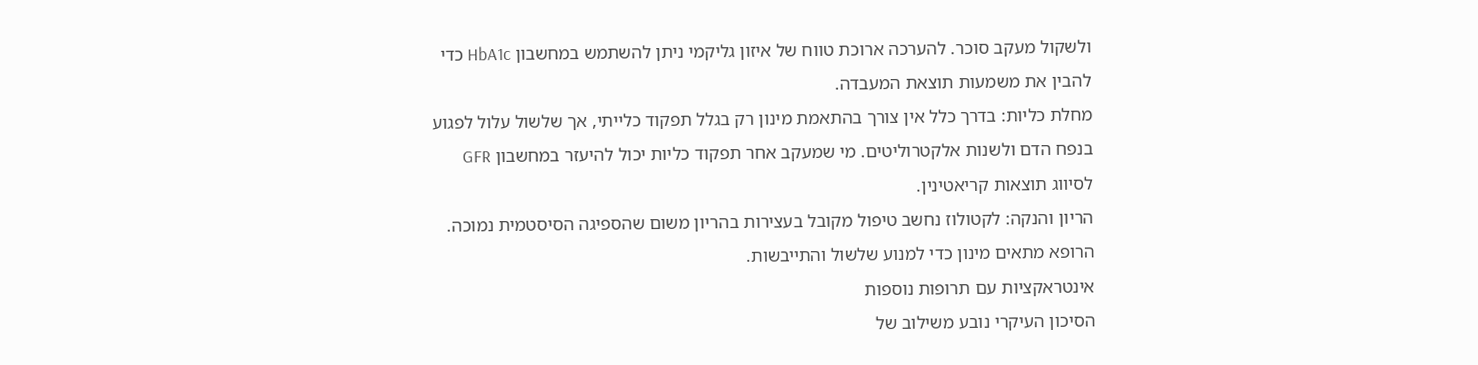ולשקול מעקב סוכר. להערכה ארוכת טווח של איזון גליקמי ניתן להשתמש במחשבון HbA1c כדי להבין את משמעות תוצאת המעבדה.
מחלת כליות: בדרך כלל אין צורך בהתאמת מינון רק בגלל תפקוד כלייתי, אך שלשול עלול לפגוע בנפח הדם ולשנות אלקטרוליטים. מי שמעקב אחר תפקוד כליות יכול להיעזר במחשבון GFR לסיווג תוצאות קריאטינין.
הריון והנקה: לקטולוז נחשב טיפול מקובל בעצירות בהריון משום שהספיגה הסיסטמית נמוכה. הרופא מתאים מינון כדי למנוע שלשול והתייבשות.
אינטראקציות עם תרופות נוספות
הסיכון העיקרי נובע משילוב של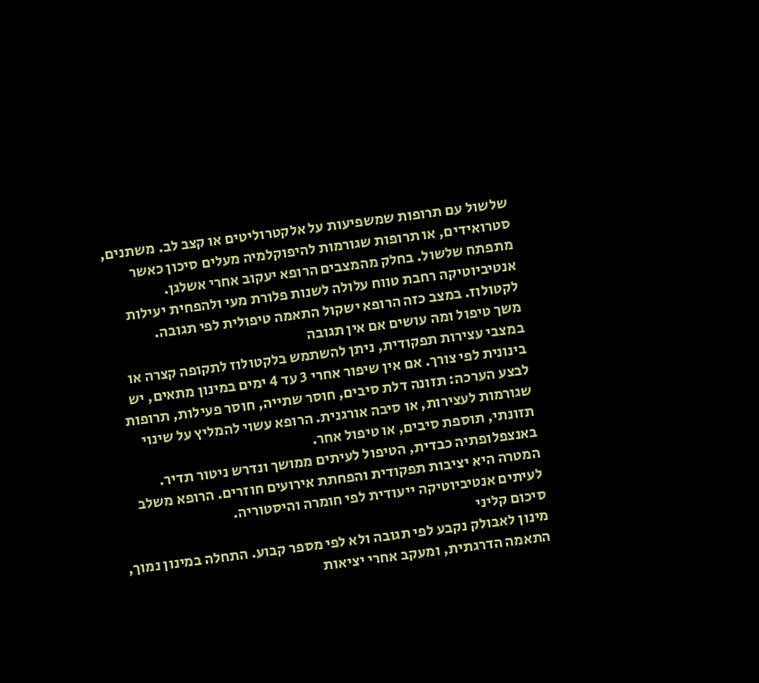שלשול עם תרופות שמשפיעות על אלקטרוליטים או קצב לב. משתנים, סטרואידים, או תרופות שגורמות להיפוקלמיה מעלים סיכון כאשר מתפתח שלשול. בחלק מהמצבים הרופא יעקוב אחרי אשלגן.
אנטיביוטיקה רחבת טווח עלולה לשנות פלורת מעי ולהפחית יעילות לקטולוז. במצב כזה הרופא ישקול התאמה טיפולית לפי תגובה.
משך טיפול ומה עושים אם אין תגובה
במצבי עצירות תפקודית, ניתן להשתמש בלקטולוז לתקופה קצרה או בינונית לפי צורך. אם אין שיפור אחרי 3 עד 4 ימים במינון מתאים, יש לבצע הערכה: תזונה דלת סיבים, חוסר שתייה, חוסר פעילות, תרופות שגורמות לעצירות, או סיבה אורגנית. הרופא עשוי להמליץ על שינוי תזונתי, תוספת סיבים, או טיפול אחר.
באנצפלופתיה כבדית, הטיפול לעיתים ממושך ונדרש ניטור תדיר. המטרה היא יציבות תפקודית והפחתת אירועים חוזרים. הרופא משלב לעיתים אנטיביוטיקה ייעודית לפי חומרה והיסטוריה.
סיכום קליני
מינון לאבולק נקבע לפי תגובה ולא לפי מספר קבוע. התחלה במינון נמוך, התאמה הדרגתית, ומעקב אחרי יציאות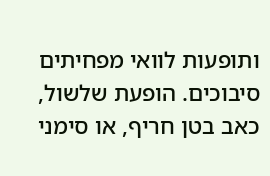ותופעות לוואי מפחיתים סיבוכים. הופעת שלשול, כאב בטן חריף, או סימני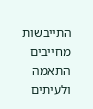התייבשות מחייבים התאמה ולעיתים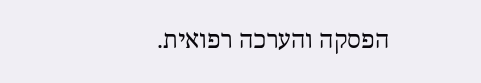הפסקה והערכה רפואית.